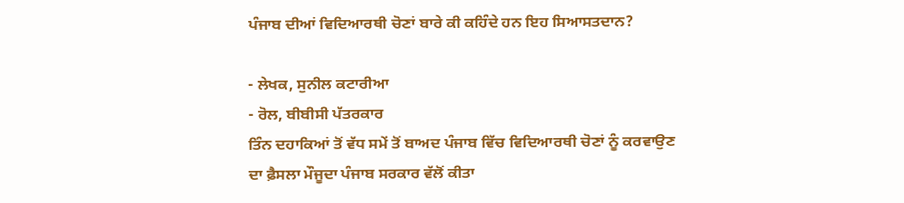ਪੰਜਾਬ ਦੀਆਂ ਵਿਦਿਆਰਥੀ ਚੋਣਾਂ ਬਾਰੇ ਕੀ ਕਹਿੰਦੇ ਹਨ ਇਹ ਸਿਆਸਤਦਾਨ?

- ਲੇਖਕ, ਸੁਨੀਲ ਕਟਾਰੀਆ
- ਰੋਲ, ਬੀਬੀਸੀ ਪੱਤਰਕਾਰ
ਤਿੰਨ ਦਹਾਕਿਆਂ ਤੋਂ ਵੱਧ ਸਮੇਂ ਤੋਂ ਬਾਅਦ ਪੰਜਾਬ ਵਿੱਚ ਵਿਦਿਆਰਥੀ ਚੋਣਾਂ ਨੂੰ ਕਰਵਾਉਣ ਦਾ ਫ਼ੈਸਲਾ ਮੌਜੂਦਾ ਪੰਜਾਬ ਸਰਕਾਰ ਵੱਲੋਂ ਕੀਤਾ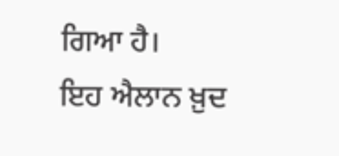ਗਿਆ ਹੈ।
ਇਹ ਐਲਾਨ ਖ਼ੁਦ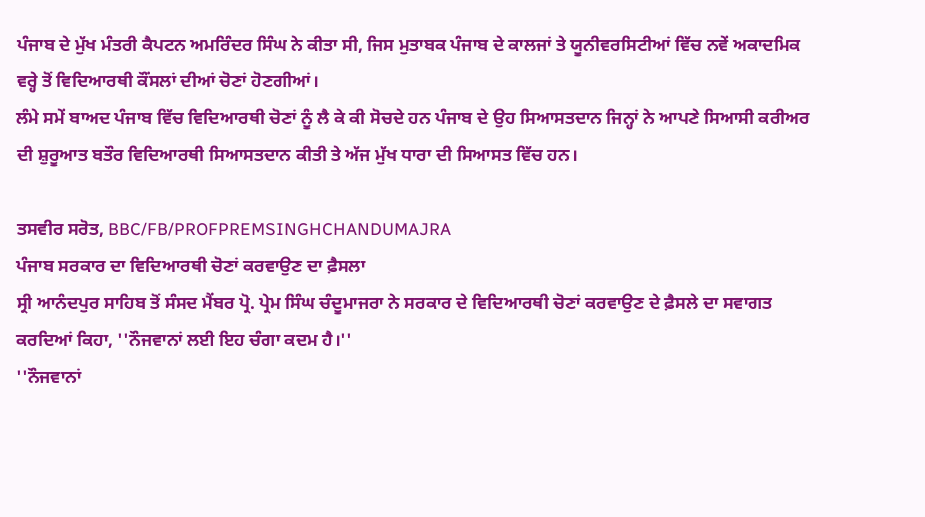ਪੰਜਾਬ ਦੇ ਮੁੱਖ ਮੰਤਰੀ ਕੈਪਟਨ ਅਮਰਿੰਦਰ ਸਿੰਘ ਨੇ ਕੀਤਾ ਸੀ, ਜਿਸ ਮੁਤਾਬਕ ਪੰਜਾਬ ਦੇ ਕਾਲਜਾਂ ਤੇ ਯੂਨੀਵਰਸਿਟੀਆਂ ਵਿੱਚ ਨਵੇਂ ਅਕਾਦਮਿਕ ਵਰ੍ਹੇ ਤੋਂ ਵਿਦਿਆਰਥੀ ਕੌਂਸਲਾਂ ਦੀਆਂ ਚੋਣਾਂ ਹੋਣਗੀਆਂ।
ਲੰਮੇ ਸਮੇਂ ਬਾਅਦ ਪੰਜਾਬ ਵਿੱਚ ਵਿਦਿਆਰਥੀ ਚੋਣਾਂ ਨੂੰ ਲੈ ਕੇ ਕੀ ਸੋਚਦੇ ਹਨ ਪੰਜਾਬ ਦੇ ਉਹ ਸਿਆਸਤਦਾਨ ਜਿਨ੍ਹਾਂ ਨੇ ਆਪਣੇ ਸਿਆਸੀ ਕਰੀਅਰ ਦੀ ਸ਼ੁਰੂਆਤ ਬਤੌਰ ਵਿਦਿਆਰਥੀ ਸਿਆਸਤਦਾਨ ਕੀਤੀ ਤੇ ਅੱਜ ਮੁੱਖ ਧਾਰਾ ਦੀ ਸਿਆਸਤ ਵਿੱਚ ਹਨ।

ਤਸਵੀਰ ਸਰੋਤ, BBC/FB/PROFPREMSINGHCHANDUMAJRA
ਪੰਜਾਬ ਸਰਕਾਰ ਦਾ ਵਿਦਿਆਰਥੀ ਚੋਣਾਂ ਕਰਵਾਉਣ ਦਾ ਫ਼ੈਸਲਾ
ਸ੍ਰੀ ਆਨੰਦਪੁਰ ਸਾਹਿਬ ਤੋਂ ਸੰਸਦ ਮੈਂਬਰ ਪ੍ਰੋ. ਪ੍ਰੇਮ ਸਿੰਘ ਚੰਦੂਮਾਜਰਾ ਨੇ ਸਰਕਾਰ ਦੇ ਵਿਦਿਆਰਥੀ ਚੋਣਾਂ ਕਰਵਾਉਣ ਦੇ ਫ਼ੈਸਲੇ ਦਾ ਸਵਾਗਤ ਕਰਦਿਆਂ ਕਿਹਾ, ''ਨੌਜਵਾਨਾਂ ਲਈ ਇਹ ਚੰਗਾ ਕਦਮ ਹੈ।''
''ਨੌਜਵਾਨਾਂ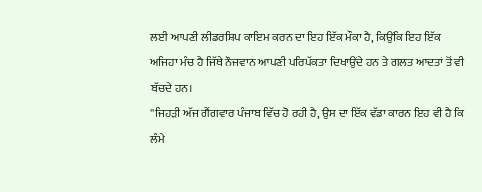ਲਈ ਆਪਣੀ ਲੀਡਰਸ਼ਿਪ ਕਾਇਮ ਕਰਨ ਦਾ ਇਹ ਇੱਕ ਮੌਕਾ ਹੈ, ਕਿਉਂਕਿ ਇਹ ਇੱਕ ਅਜਿਹਾ ਮੰਚ ਹੈ ਜਿੱਥੇ ਨੌਜਵਾਨ ਆਪਣੀ ਪਰਿਪੱਕਤਾ ਦਿਖਾਉਂਦੇ ਹਨ ਤੇ ਗਲਤ ਆਦਤਾਂ ਤੋਂ ਵੀ ਬੱਚਦੇ ਹਨ।
''ਜਿਹੜੀ ਅੱਜ ਗੈਂਗਵਾਰ ਪੰਜਾਬ ਵਿੱਚ ਹੋ ਰਹੀ ਹੈ, ਉਸ ਦਾ ਇੱਕ ਵੱਡਾ ਕਾਰਨ ਇਹ ਵੀ ਹੈ ਕਿ ਲੰਮੇ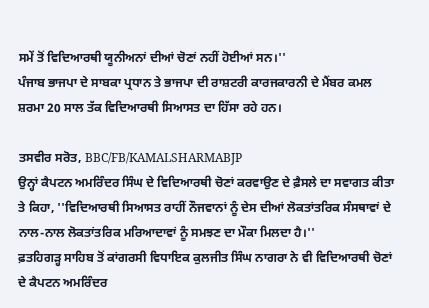ਸਮੇਂ ਤੋਂ ਵਿਦਿਆਰਥੀ ਯੂਨੀਅਨਾਂ ਦੀਆਂ ਚੋਣਾਂ ਨਹੀਂ ਹੋਈਆਂ ਸਨ।''
ਪੰਜਾਬ ਭਾਜਪਾ ਦੇ ਸਾਬਕਾ ਪ੍ਰਧਾਨ ਤੇ ਭਾਜਪਾ ਦੀ ਰਾਸ਼ਟਰੀ ਕਾਰਜਕਾਰਨੀ ਦੇ ਮੈਂਬਰ ਕਮਲ ਸ਼ਰਮਾ 20 ਸਾਲ ਤੱਕ ਵਿਦਿਆਰਥੀ ਸਿਆਸਤ ਦਾ ਹਿੱਸਾ ਰਹੇ ਹਨ।

ਤਸਵੀਰ ਸਰੋਤ, BBC/FB/KAMALSHARMABJP
ਉਨ੍ਹਾਂ ਕੈਪਟਨ ਅਮਰਿੰਦਰ ਸਿੰਘ ਦੇ ਵਿਦਿਆਰਥੀ ਚੋਣਾਂ ਕਰਵਾਉਣ ਦੇ ਫ਼ੈਸਲੇ ਦਾ ਸਵਾਗਤ ਕੀਤਾ ਤੇ ਕਿਹਾ, ''ਵਿਦਿਆਰਥੀ ਸਿਆਸਤ ਰਾਹੀਂ ਨੌਜਵਾਨਾਂ ਨੂੰ ਦੇਸ ਦੀਆਂ ਲੋਕਤਾਂਤਰਿਕ ਸੰਸਥਾਵਾਂ ਦੇ ਨਾਲ-ਨਾਲ ਲੋਕਤਾਂਤਰਿਕ ਮਰਿਆਦਾਵਾਂ ਨੂੰ ਸਮਝਣ ਦਾ ਮੌਕਾ ਮਿਲਦਾ ਹੈ।''
ਫ਼ਤਹਿਗੜ੍ਹ ਸਾਹਿਬ ਤੋਂ ਕਾਂਗਰਸੀ ਵਿਧਾਇਕ ਕੁਲਜੀਤ ਸਿੰਘ ਨਾਗਰਾ ਨੇ ਵੀ ਵਿਦਿਆਰਥੀ ਚੋਣਾਂ ਦੇ ਕੈਪਟਨ ਅਮਰਿੰਦਰ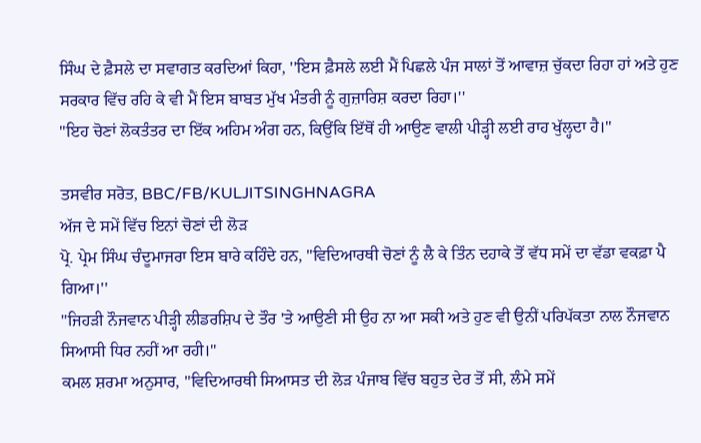ਸਿੰਘ ਦੇ ਫ਼ੈਸਲੇ ਦਾ ਸਵਾਗਤ ਕਰਦਿਆਂ ਕਿਹਾ, ''ਇਸ ਫ਼ੈਸਲੇ ਲਈ ਮੈਂ ਪਿਛਲੇ ਪੰਜ ਸਾਲਾਂ ਤੋਂ ਆਵਾਜ਼ ਚੁੱਕਦਾ ਰਿਹਾ ਹਾਂ ਅਤੇ ਹੁਣ ਸਰਕਾਰ ਵਿੱਚ ਰਹਿ ਕੇ ਵੀ ਮੈਂ ਇਸ ਬਾਬਤ ਮੁੱਖ ਮੰਤਰੀ ਨੂੰ ਗੁਜ਼ਾਰਿਸ਼ ਕਰਦਾ ਰਿਹਾ।''
''ਇਹ ਚੋਣਾਂ ਲੋਕਤੰਤਰ ਦਾ ਇੱਕ ਅਹਿਮ ਅੰਗ ਹਨ, ਕਿਉਂਕਿ ਇੱਥੋਂ ਹੀ ਆਉਣ ਵਾਲੀ ਪੀੜ੍ਹੀ ਲਈ ਰਾਹ ਖੁੱਲ੍ਹਦਾ ਹੈ।''

ਤਸਵੀਰ ਸਰੋਤ, BBC/FB/KULJITSINGHNAGRA
ਅੱਜ ਦੇ ਸਮੇਂ ਵਿੱਚ ਇਨਾਂ ਚੋਣਾਂ ਦੀ ਲੋੜ
ਪ੍ਰੋ. ਪ੍ਰੇਮ ਸਿੰਘ ਚੰਦੂਮਾਜਰਾ ਇਸ ਬਾਰੇ ਕਹਿੰਦੇ ਹਨ, ''ਵਿਦਿਆਰਥੀ ਚੋਣਾਂ ਨੂੰ ਲੈ ਕੇ ਤਿੰਨ ਦਹਾਕੇ ਤੋਂ ਵੱਧ ਸਮੇਂ ਦਾ ਵੱਡਾ ਵਕਫ਼ਾ ਪੈ ਗਿਆ।''
''ਜਿਹੜੀ ਨੌਜਵਾਨ ਪੀੜ੍ਹੀ ਲੀਡਰਸ਼ਿਪ ਦੇ ਤੌਰ 'ਤੇ ਆਉਣੀ ਸੀ ਉਹ ਨਾ ਆ ਸਕੀ ਅਤੇ ਹੁਣ ਵੀ ਉਨੀਂ ਪਰਿਪੱਕਤਾ ਨਾਲ ਨੌਜਵਾਨ ਸਿਆਸੀ ਧਿਰ ਨਹੀਂ ਆ ਰਹੀ।''
ਕਮਲ ਸ਼ਰਮਾ ਅਨੁਸਾਰ, ''ਵਿਦਿਆਰਥੀ ਸਿਆਸਤ ਦੀ ਲੋੜ ਪੰਜਾਬ ਵਿੱਚ ਬਹੁਤ ਦੇਰ ਤੋਂ ਸੀ, ਲੰਮੇ ਸਮੇਂ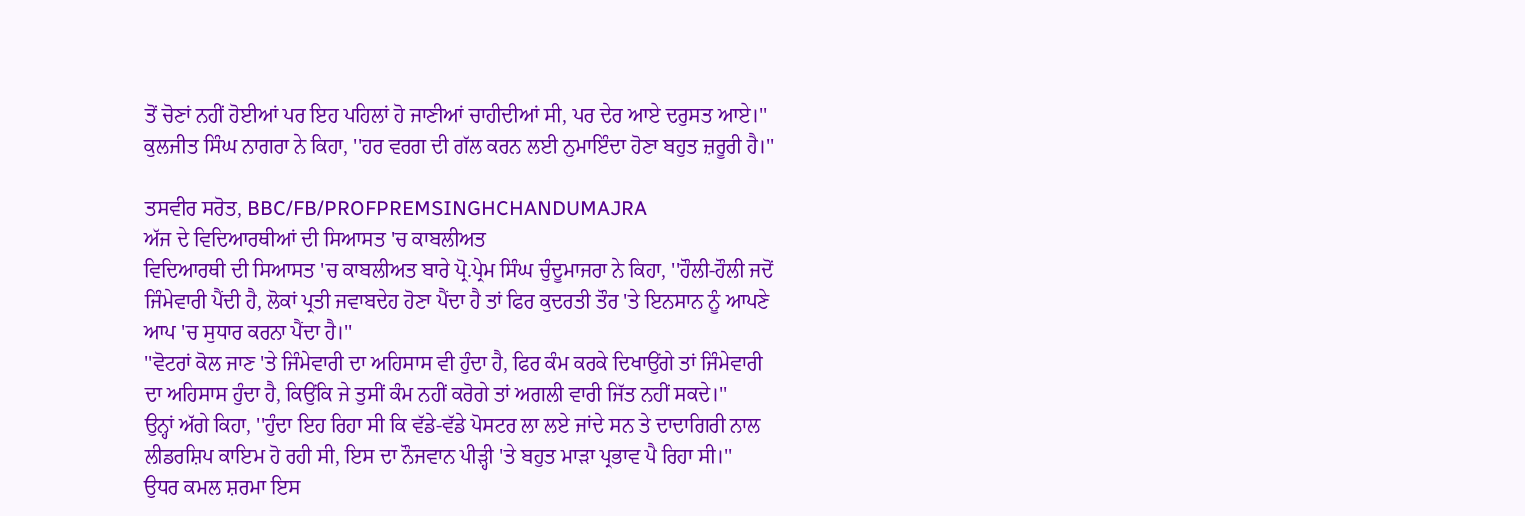ਤੋਂ ਚੋਣਾਂ ਨਹੀਂ ਹੋਈਆਂ ਪਰ ਇਹ ਪਹਿਲਾਂ ਹੋ ਜਾਣੀਆਂ ਚਾਹੀਦੀਆਂ ਸੀ, ਪਰ ਦੇਰ ਆਏ ਦਰੁਸਤ ਆਏ।''
ਕੁਲਜੀਤ ਸਿੰਘ ਨਾਗਰਾ ਨੇ ਕਿਹਾ, ''ਹਰ ਵਰਗ ਦੀ ਗੱਲ ਕਰਨ ਲਈ ਨੁਮਾਇੰਦਾ ਹੋਣਾ ਬਹੁਤ ਜ਼ਰੂਰੀ ਹੈ।''

ਤਸਵੀਰ ਸਰੋਤ, BBC/FB/PROFPREMSINGHCHANDUMAJRA
ਅੱਜ ਦੇ ਵਿਦਿਆਰਥੀਆਂ ਦੀ ਸਿਆਸਤ 'ਚ ਕਾਬਲੀਅਤ
ਵਿਦਿਆਰਥੀ ਦੀ ਸਿਆਸਤ 'ਚ ਕਾਬਲੀਅਤ ਬਾਰੇ ਪ੍ਰੋ.ਪ੍ਰੇਮ ਸਿੰਘ ਚੁੰਦੂਮਾਜਰਾ ਨੇ ਕਿਹਾ, ''ਹੌਲੀ-ਹੌਲੀ ਜਦੋਂ ਜਿੰਮੇਵਾਰੀ ਪੈਂਦੀ ਹੈ, ਲੋਕਾਂ ਪ੍ਰਤੀ ਜਵਾਬਦੇਹ ਹੋਣਾ ਪੈਂਦਾ ਹੈ ਤਾਂ ਫਿਰ ਕੁਦਰਤੀ ਤੌਰ 'ਤੇ ਇਨਸਾਨ ਨੂੰ ਆਪਣੇ ਆਪ 'ਚ ਸੁਧਾਰ ਕਰਨਾ ਪੈਂਦਾ ਹੈ।''
''ਵੋਟਰਾਂ ਕੋਲ ਜਾਣ 'ਤੇ ਜਿੰਮੇਵਾਰੀ ਦਾ ਅਹਿਸਾਸ ਵੀ ਹੁੰਦਾ ਹੈ, ਫਿਰ ਕੰਮ ਕਰਕੇ ਦਿਖਾਉਂਗੇ ਤਾਂ ਜਿੰਮੇਵਾਰੀ ਦਾ ਅਹਿਸਾਸ ਹੁੰਦਾ ਹੈ, ਕਿਉਂਕਿ ਜੇ ਤੁਸੀਂ ਕੰਮ ਨਹੀਂ ਕਰੋਗੇ ਤਾਂ ਅਗਲੀ ਵਾਰੀ ਜਿੱਤ ਨਹੀਂ ਸਕਦੇ।''
ਉਨ੍ਹਾਂ ਅੱਗੇ ਕਿਹਾ, ''ਹੁੰਦਾ ਇਹ ਰਿਹਾ ਸੀ ਕਿ ਵੱਡੇ-ਵੱਡੇ ਪੋਸਟਰ ਲਾ ਲਏ ਜਾਂਦੇ ਸਨ ਤੇ ਦਾਦਾਗਿਰੀ ਨਾਲ ਲੀਡਰਸ਼ਿਪ ਕਾਇਮ ਹੋ ਰਹੀ ਸੀ, ਇਸ ਦਾ ਨੌਜਵਾਨ ਪੀੜ੍ਹੀ 'ਤੇ ਬਹੁਤ ਮਾੜਾ ਪ੍ਰਭਾਵ ਪੈ ਰਿਹਾ ਸੀ।''
ਉਧਰ ਕਮਲ ਸ਼ਰਮਾ ਇਸ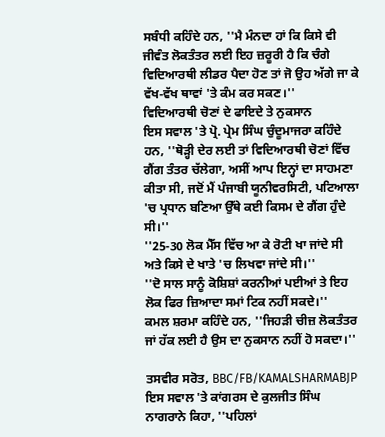ਸਬੰਧੀ ਕਹਿੰਦੇ ਹਨ, ''ਮੈ ਮੰਨਦਾ ਹਾਂ ਕਿ ਕਿਸੇ ਵੀ ਜੀਵੰਤ ਲੋਕਤੰਤਰ ਲਈ ਇਹ ਜ਼ਰੂਰੀ ਹੈ ਕਿ ਚੰਗੇ ਵਿਦਿਆਰਥੀ ਲੀਡਰ ਪੈਦਾ ਹੋਣ ਤਾਂ ਜੋ ਉਹ ਅੱਗੇ ਜਾ ਕੇ ਵੱਖ-ਵੱਖ ਥਾਵਾਂ 'ਤੇ ਕੰਮ ਕਰ ਸਕਣ।''
ਵਿਦਿਆਰਥੀ ਚੋਣਾਂ ਦੇ ਫਾਇਦੇ ਤੇ ਨੁਕਸਾਨ
ਇਸ ਸਵਾਲ 'ਤੇ ਪ੍ਰੋ. ਪ੍ਰੇਮ ਸਿੰਘ ਚੁੰਦੂਮਾਜਰਾ ਕਹਿੰਦੇ ਹਨ, ''ਥੋੜ੍ਹੀ ਦੇਰ ਲਈ ਤਾਂ ਵਿਦਿਆਰਥੀ ਚੋਣਾਂ ਵਿੱਚ ਗੈਂਗ ਤੰਤਰ ਚੱਲੇਗਾ, ਅਸੀਂ ਆਪ ਇਨ੍ਹਾਂ ਦਾ ਸਾਹਮਣਾ ਕੀਤਾ ਸੀ, ਜਦੋਂ ਮੈਂ ਪੰਜਾਬੀ ਯੂਨੀਵਰਸਿਟੀ, ਪਟਿਆਲਾ 'ਚ ਪ੍ਰਧਾਨ ਬਣਿਆ ਉੱਥੇ ਕਈ ਕਿਸਮ ਦੇ ਗੈਂਗ ਹੁੰਦੇ ਸੀ।''
''25-30 ਲੋਕ ਮੈੱਸ ਵਿੱਚ ਆ ਕੇ ਰੋਟੀ ਖਾ ਜਾਂਦੇ ਸੀ ਅਤੇ ਕਿਸੇ ਦੇ ਖਾਤੇ 'ਚ ਲਿਖਵਾ ਜਾਂਦੇ ਸੀ।''
''ਦੋ ਸਾਲ ਸਾਨੂੰ ਕੋਸ਼ਿਸ਼ਾਂ ਕਰਨੀਆਂ ਪਈਆਂ ਤੇ ਇਹ ਲੋਕ ਫਿਰ ਜ਼ਿਆਦਾ ਸਮਾਂ ਟਿਕ ਨਹੀਂ ਸਕਦੇ।''
ਕਮਲ ਸ਼ਰਮਾ ਕਹਿੰਦੇ ਹਨ, ''ਜਿਹੜੀ ਚੀਜ਼ ਲੋਕਤੰਤਰ ਜਾਂ ਹੱਕ ਲਈ ਹੈ ਉਸ ਦਾ ਨੁਕਸਾਨ ਨਹੀਂ ਹੋ ਸਕਦਾ।''

ਤਸਵੀਰ ਸਰੋਤ, BBC/FB/KAMALSHARMABJP
ਇਸ ਸਵਾਲ 'ਤੇ ਕਾਂਗਰਸ ਦੇ ਕੁਲਜੀਤ ਸਿੰਘ ਨਾਗਰਾਨੇ ਕਿਹਾ, ''ਪਹਿਲਾਂ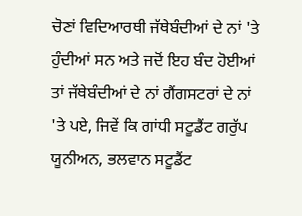ਚੋਣਾਂ ਵਿਦਿਆਰਥੀ ਜੱਥੇਬੰਦੀਆਂ ਦੇ ਨਾਂ 'ਤੇ ਹੁੰਦੀਆਂ ਸਨ ਅਤੇ ਜਦੋਂ ਇਹ ਬੰਦ ਹੋਈਆਂ ਤਾਂ ਜੱਥੇਬੰਦੀਆਂ ਦੇ ਨਾਂ ਗੈਂਗਸਟਰਾਂ ਦੇ ਨਾਂ 'ਤੇ ਪਏ, ਜਿਵੇਂ ਕਿ ਗਾਂਧੀ ਸਟੂਡੈਂਟ ਗਰੁੱਪ ਯੂਨੀਅਨ, ਭਲਵਾਨ ਸਟੂਡੈਂਟ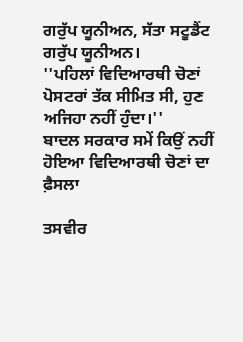ਗਰੁੱਪ ਯੂਨੀਅਨ, ਸੱਤਾ ਸਟੂਡੈਂਟ ਗਰੁੱਪ ਯੂਨੀਅਨ।
''ਪਹਿਲਾਂ ਵਿਦਿਆਰਥੀ ਚੋਣਾਂ ਪੋਸਟਰਾਂ ਤੱਕ ਸੀਮਿਤ ਸੀ, ਹੁਣ ਅਜਿਹਾ ਨਹੀਂ ਹੁੰਦਾ।''
ਬਾਦਲ ਸਰਕਾਰ ਸਮੇਂ ਕਿਉਂ ਨਹੀਂ ਹੋਇਆ ਵਿਦਿਆਰਥੀ ਚੋਣਾਂ ਦਾ ਫ਼ੈਸਲਾ

ਤਸਵੀਰ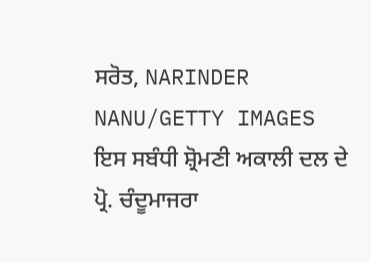ਸਰੋਤ, NARINDER NANU/GETTY IMAGES
ਇਸ ਸਬੰਧੀ ਸ਼੍ਰੋਮਣੀ ਅਕਾਲੀ ਦਲ ਦੇ ਪ੍ਰੋ. ਚੰਦੂਮਾਜਰਾ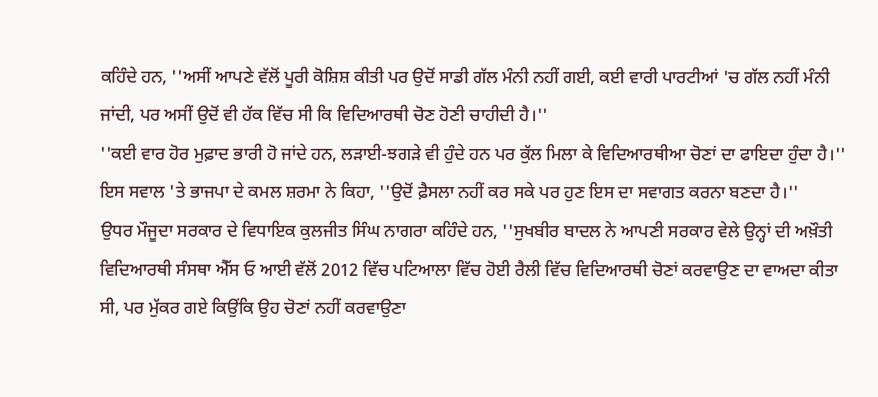ਕਹਿੰਦੇ ਹਨ, ''ਅਸੀਂ ਆਪਣੇ ਵੱਲੋਂ ਪੂਰੀ ਕੋਸ਼ਿਸ਼ ਕੀਤੀ ਪਰ ਉਦੋਂ ਸਾਡੀ ਗੱਲ ਮੰਨੀ ਨਹੀਂ ਗਈ, ਕਈ ਵਾਰੀ ਪਾਰਟੀਆਂ 'ਚ ਗੱਲ ਨਹੀਂ ਮੰਨੀ ਜਾਂਦੀ, ਪਰ ਅਸੀਂ ਉਦੋਂ ਵੀ ਹੱਕ ਵਿੱਚ ਸੀ ਕਿ ਵਿਦਿਆਰਥੀ ਚੋਣ ਹੋਣੀ ਚਾਹੀਦੀ ਹੈ।''
''ਕਈ ਵਾਰ ਹੋਰ ਮੁਫ਼ਾਦ ਭਾਰੀ ਹੋ ਜਾਂਦੇ ਹਨ, ਲੜਾਈ-ਝਗੜੇ ਵੀ ਹੁੰਦੇ ਹਨ ਪਰ ਕੁੱਲ ਮਿਲਾ ਕੇ ਵਿਦਿਆਰਥੀਆ ਚੋਣਾਂ ਦਾ ਫਾਇਦਾ ਹੁੰਦਾ ਹੈ।''
ਇਸ ਸਵਾਲ 'ਤੇ ਭਾਜਪਾ ਦੇ ਕਮਲ ਸ਼ਰਮਾ ਨੇ ਕਿਹਾ, ''ਉਦੋਂ ਫ਼ੈਸਲਾ ਨਹੀਂ ਕਰ ਸਕੇ ਪਰ ਹੁਣ ਇਸ ਦਾ ਸਵਾਗਤ ਕਰਨਾ ਬਣਦਾ ਹੈ।''
ਉਧਰ ਮੌਜੂਦਾ ਸਰਕਾਰ ਦੇ ਵਿਧਾਇਕ ਕੁਲਜੀਤ ਸਿੰਘ ਨਾਗਰਾ ਕਹਿੰਦੇ ਹਨ, ''ਸੁਖਬੀਰ ਬਾਦਲ ਨੇ ਆਪਣੀ ਸਰਕਾਰ ਵੇਲੇ ਉਨ੍ਹਾਂ ਦੀ ਅਖ਼ੌਤੀ ਵਿਦਿਆਰਥੀ ਸੰਸਥਾ ਐੱਸ ਓ ਆਈ ਵੱਲੋਂ 2012 ਵਿੱਚ ਪਟਿਆਲਾ ਵਿੱਚ ਹੋਈ ਰੈਲੀ ਵਿੱਚ ਵਿਦਿਆਰਥੀ ਚੋਣਾਂ ਕਰਵਾਉਣ ਦਾ ਵਾਅਦਾ ਕੀਤਾ ਸੀ, ਪਰ ਮੁੱਕਰ ਗਏ ਕਿਉਂਕਿ ਉਹ ਚੋਣਾਂ ਨਹੀਂ ਕਰਵਾਉਣਾ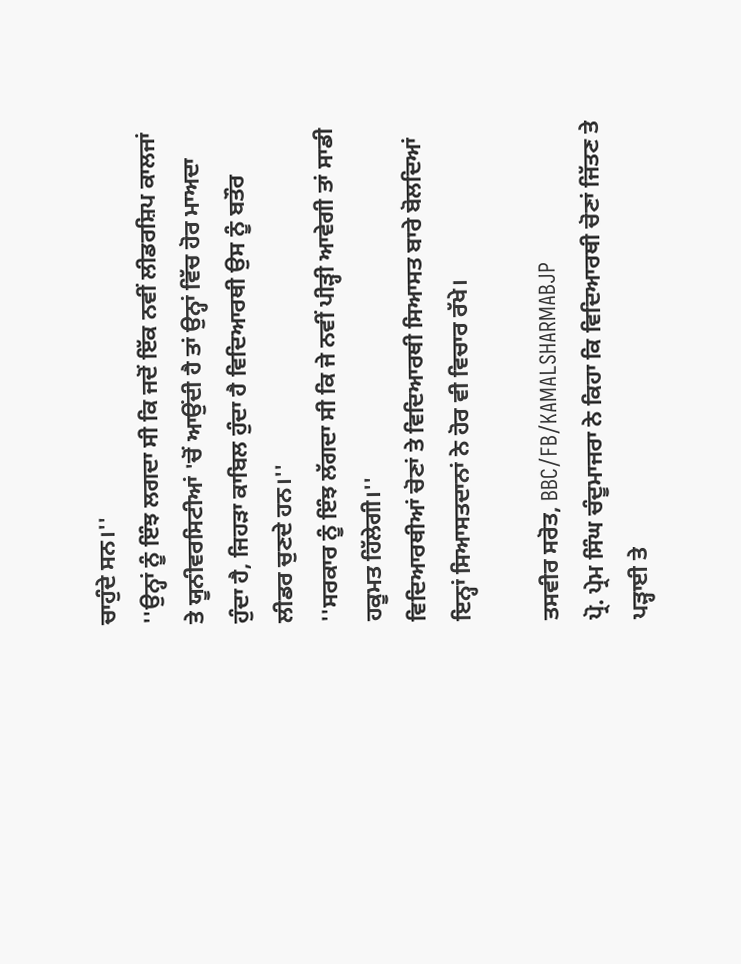ਚਾਹੁੰਦੇ ਸਨ।''
''ਉਨ੍ਹਾਂ ਨੂੰ ਇੰਝ ਲਗਦਾ ਸੀ ਕਿ ਜਦੋਂ ਇੱਕ ਨਵੀਂ ਲੀਡਰਸ਼ਿਪ ਕਾਲਜਾਂ ਤੇ ਯੂਨੀਵਰਸਿਟੀਆਂ 'ਚੋਂ ਆਉਂਦੀ ਹੈ ਤਾਂ ਉਨ੍ਹਾਂ ਵਿੱਚ ਹੋਰ ਮਾਅਦਾ ਹੁੰਦਾ ਹੈ, ਜਿਹੜਾ ਕਾਬਿਲ ਹੁੰਦਾ ਹੈ ਵਿਦਿਆਰਥੀ ਉਸ ਨੂੰ ਬਤੌਰ ਲੀਡਰ ਚੁਣਦੇ ਹਨ।''
''ਸਰਕਾਰ ਨੂੰ ਇੰਝ ਲੱਗਦਾ ਸੀ ਕਿ ਜੇ ਨਵੀਂ ਪੀੜ੍ਹੀ ਆਵੇਗੀ ਤਾਂ ਸਾਡੀ ਹਕੂਮਤ ਹਿੱਲੇਗੀ।''
ਵਿਦਿਆਰਥੀਆਂ ਚੋਣਾਂ ਤੇ ਵਿਦਿਆਰਥੀ ਸਿਆਸਤ ਬਾਰੇ ਬੋਲਦਿਆਂ ਇਨ੍ਹਾਂ ਸਿਆਸਤਦਾਨਾਂ ਨੇ ਹੋਰ ਵੀ ਵਿਚਾਰ ਰੱਖੇ।

ਤਸਵੀਰ ਸਰੋਤ, BBC/FB/KAMALSHARMABJP
ਪ੍ਰੋ. ਪ੍ਰੇਮ ਸਿੰਘ ਚੰਦੂਮਾਜਰਾ ਨੇ ਕਿਹਾ ਕਿ ਵਿਦਿਆਰਥੀ ਚੋਣਾਂ ਜਿੱਤਣ ਤੇ ਪੜ੍ਹਾਈ ਤੇ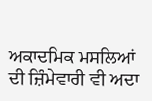ਅਕਾਦਮਿਕ ਮਸਲਿਆਂ ਦੀ ਜ਼ਿੰਮੇਵਾਰੀ ਵੀ ਅਦਾ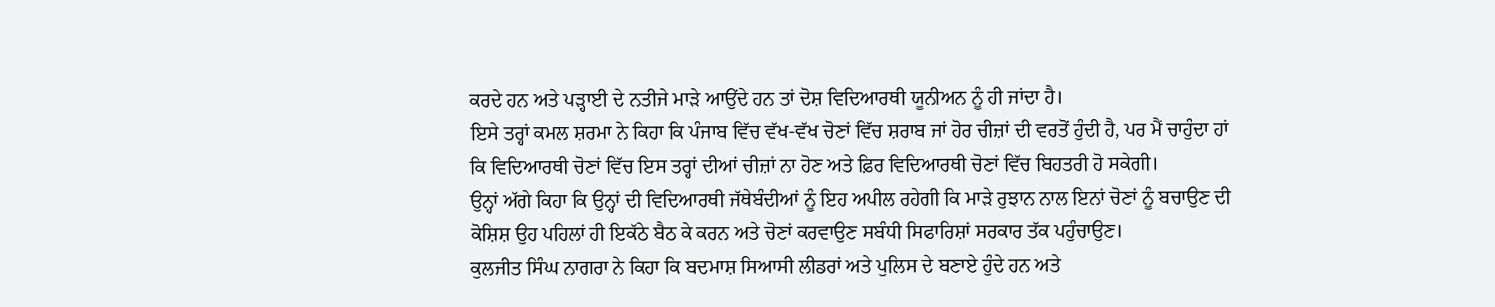ਕਰਦੇ ਹਨ ਅਤੇ ਪੜ੍ਹਾਈ ਦੇ ਨਤੀਜੇ ਮਾੜੇ ਆਉਂਦੇ ਹਨ ਤਾਂ ਦੋਸ਼ ਵਿਦਿਆਰਥੀ ਯੂਨੀਅਨ ਨੂੰ ਹੀ ਜਾਂਦਾ ਹੈ।
ਇਸੇ ਤਰ੍ਹਾਂ ਕਮਲ ਸ਼ਰਮਾ ਨੇ ਕਿਹਾ ਕਿ ਪੰਜਾਬ ਵਿੱਚ ਵੱਖ-ਵੱਖ ਚੋਣਾਂ ਵਿੱਚ ਸ਼ਰਾਬ ਜਾਂ ਹੋਰ ਚੀਜ਼ਾਂ ਦੀ ਵਰਤੋਂ ਹੁੰਦੀ ਹੈ, ਪਰ ਮੈਂ ਚਾਹੁੰਦਾ ਹਾਂ ਕਿ ਵਿਦਿਆਰਥੀ ਚੋਣਾਂ ਵਿੱਚ ਇਸ ਤਰ੍ਹਾਂ ਦੀਆਂ ਚੀਜ਼ਾਂ ਨਾ ਹੋਣ ਅਤੇ ਫ਼ਿਰ ਵਿਦਿਆਰਥੀ ਚੋਣਾਂ ਵਿੱਚ ਬਿਹਤਰੀ ਹੋ ਸਕੇਗੀ।
ਉਨ੍ਹਾਂ ਅੱਗੇ ਕਿਹਾ ਕਿ ਉਨ੍ਹਾਂ ਦੀ ਵਿਦਿਆਰਥੀ ਜੱਥੇਬੰਦੀਆਂ ਨੂੰ ਇਹ ਅਪੀਲ ਰਹੇਗੀ ਕਿ ਮਾੜੇ ਰੁਝਾਨ ਨਾਲ ਇਨਾਂ ਚੋਣਾਂ ਨੂੰ ਬਚਾਉਣ ਦੀ ਕੋਸ਼ਿਸ਼ ਉਹ ਪਹਿਲਾਂ ਹੀ ਇਕੱਠੇ ਬੈਠ ਕੇ ਕਰਨ ਅਤੇ ਚੋਣਾਂ ਕਰਵਾਉਣ ਸਬੰਧੀ ਸਿਫਾਰਿਸ਼ਾਂ ਸਰਕਾਰ ਤੱਕ ਪਹੁੰਚਾਉਣ।
ਕੁਲਜੀਤ ਸਿੰਘ ਨਾਗਰਾ ਨੇ ਕਿਹਾ ਕਿ ਬਦਮਾਸ਼ ਸਿਆਸੀ ਲੀਡਰਾਂ ਅਤੇ ਪੁਲਿਸ ਦੇ ਬਣਾਏ ਹੁੰਦੇ ਹਨ ਅਤੇ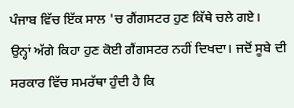ਪੰਜਾਬ ਵਿੱਚ ਇੱਕ ਸਾਲ 'ਚ ਗੈਂਗਸਟਰ ਹੁਣ ਕਿੱਥੇ ਚਲੇ ਗਏ।
ਉਨ੍ਹਾਂ ਅੱਗੇ ਕਿਹਾ ਹੁਣ ਕੋਈ ਗੈਂਗਸਟਰ ਨਹੀਂ ਦਿਖਦਾ। ਜਦੋਂ ਸੂਬੇ ਦੀ ਸਰਕਾਰ ਵਿੱਚ ਸਮਰੱਥਾ ਹੁੰਦੀ ਹੈ ਕਿ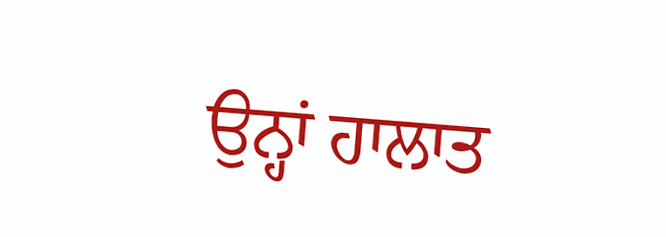ਉਨ੍ਹਾਂ ਹਾਲਾਤ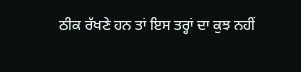ਠੀਕ ਰੱਖਣੇ ਹਨ ਤਾਂ ਇਸ ਤਰ੍ਹਾਂ ਦਾ ਕੁਝ ਨਹੀਂ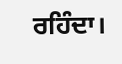ਰਹਿੰਦਾ।